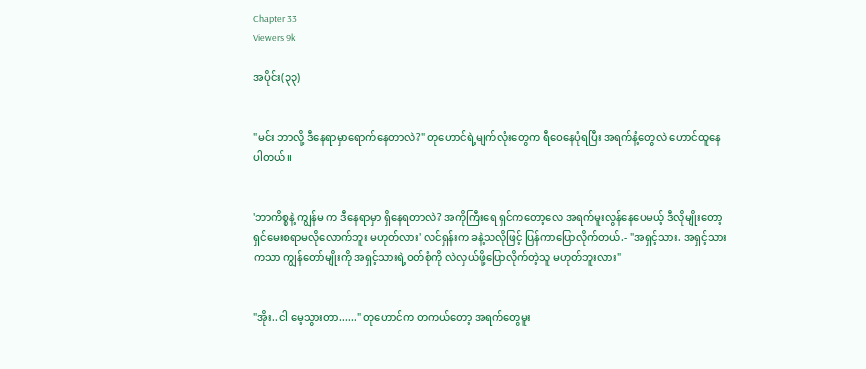Chapter 33
Viewers 9k

အပိုင်း(၃၃)


"မင်း ဘာလို့ ဒီနေရာမှာရောက်နေတာလဲ?" တုဟောင်ရဲ့မျက်လုံးတွေက ရီဝေနေပုံရပြီး အရက်နံ့တွေလဲ ဟောင်ထူနေပါတယ်။


'ဘာကိစ္စနဲ့ ကျွန်မ က ဒီနေရာမှာ ရှိနေရတာလဲ? အကိုကြီးရေ ရှင်ကတော့လေ အရက်မူးလွန်နေပေမယ့် ဒီလိုမျိုးတော့ ရှင်မေးစရာမလိုလောက်ဘူး မဟုတ်လား' လင်ရှန်းက ခနဲ့သလိုဖြင့် ပြန်ကာပြောလိုက်တယ်.- "အရှင့်သား. အရှင့်သားကသာ ကျွန်တော်မျိုးကို အရှင့်သားရဲ့ဝတ်စုံကို လဲလှယ်ဖို့ပြောလိုက်တဲ့သူ မဟုတ်ဘူးလား"


"အိုး..ငါ မေ့သွားတာ......" တုဟောင်က တကယ်တော့ အရက်တွေမူး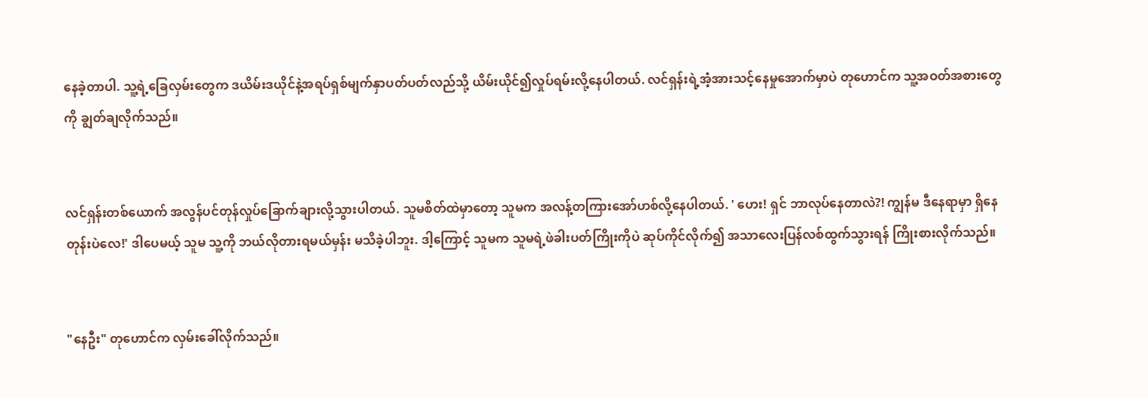နေခဲ့တာပါ. သူ့ရဲ့ခြေလှမ်းတွေက ဒယိမ်းဒယိုင်နဲ့အရပ်ရှစ်မျက်နှာပတ်ပတ်လည်သို့ ယိမ်းယိုင်၍လှုပ်ရမ်းလို့နေပါတယ်. လင်ရှန်းရဲ့အံ့အားသင့်နေမှုအောက်မှာပဲ တုဟောင်က သူ့အဝတ်အစားတွေကို ချွတ်ချလိုက်သည်။


လင်ရှန်းတစ်ယောက် အလွန်ပင်တုန်လှုပ်ခြောက်ချားလို့သွားပါတယ်. သူမစိတ်ထဲမှာတော့ သူမက အလန့်တကြားအော်ဟစ်လို့နေပါတယ်. ' ဟေး! ရှင် ဘာလုပ်နေတာလဲ?! ကျွန်မ ဒီနေရာမှာ ရှိနေတုန်းပဲလေ!' ဒါပေမယ့် သူမ သူ့ကို ဘယ်လိုတားရမယ်မှန်း မသိခဲ့ပါဘူး. ဒါ့ကြောင့် သူမက သူမရဲ့ဖဲခါးပတ်ကြိုးကိုပဲ ဆုပ်ကိုင်လိုက်၍ အသာလေးပြန်လစ်ထွက်သွားရန် ကြိုးစားလိုက်သည်။


"နေဦး" တုဟောင်က လှမ်းခေါ်လိုက်သည်။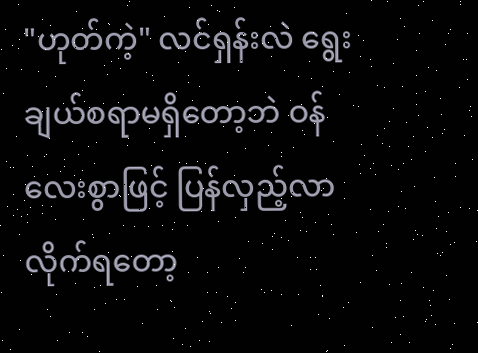"ဟုတ်ကဲ့" လင်ရှန်းလဲ ရွေးချယ်စရာမရှိတော့ဘဲ ဝန်လေးစွာဖြင့် ပြန်လှည့်လာလိုက်ရတော့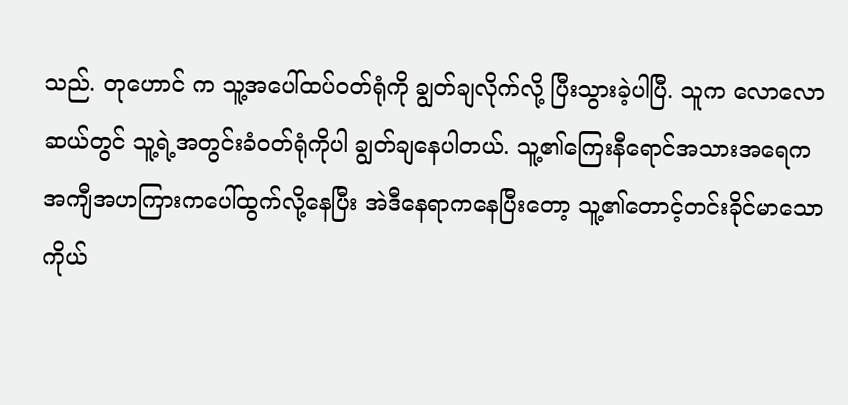သည်. တုဟောင် က သူ့အပေါ်ထပ်ဝတ်ရုံကို ချွတ်ချလိုက်လို့ ပြီးသွားခဲ့ပါပြီ. သူက လောလောဆယ်တွင် သူ့ရဲ့အတွင်းခံဝတ်ရုံကိုပါ ချွတ်ချနေပါတယ်. သူ့၏ကြေးနီရောင်အသားအရေက အကျီအဟကြားကပေါ်ထွက်လို့နေပြီး အဲဒီနေရာကနေပြီးတော့ သူ့၏တောင့်တင်းခိုင်မာသောကိုယ်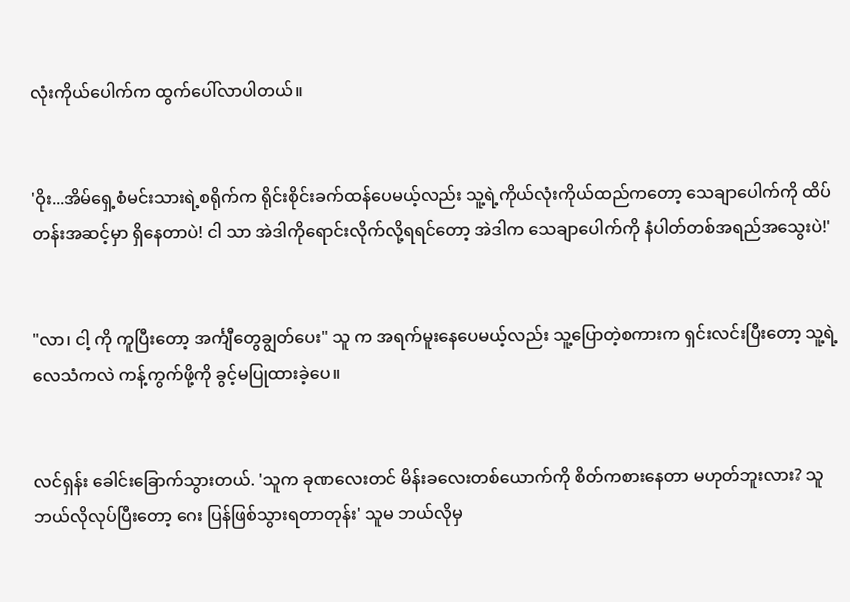လုံးကိုယ်ပေါက်က ထွက်ပေါ်လာပါတယ်။


'ဝိုး...အိမ်ရှေ့စံမင်းသားရဲ့စရိုက်က ရိုင်းစိုင်းခက်ထန်ပေမယ့်လည်း သူ့ရဲ့ကိုယ်လုံးကိုယ်ထည်ကတော့ သေချာပေါက်ကို ထိပ်တန်းအဆင့်မှာ ရှိနေတာပဲ! ငါ သာ အဲဒါကိုရောင်းလိုက်လို့ရရင်တော့ အဲဒါက သေချာပေါက်ကို နံပါတ်တစ်အရည်အသွေးပဲ!'


"လာ၊ ငါ့ ကို ကူပြီးတော့ အင်္ကျီတွေချွတ်ပေး" သူ က အရက်မူးနေပေမယ့်လည်း သူ့ပြောတဲ့စကားက ရှင်းလင်းပြီးတော့ သူ့ရဲ့လေသံကလဲ ကန့်ကွက်ဖို့ကို ခွင့်မပြုထားခဲ့ပေ။


လင်ရှန်း ခေါင်းခြောက်သွားတယ်. 'သူက ခုဏလေးတင် မိန်းခလေးတစ်ယောက်ကို စိတ်ကစားနေတာ မဟုတ်ဘူးလား? သူ ဘယ်လိုလုပ်ပြီးတော့ ဂေး ပြန်ဖြစ်သွားရတာတုန်း' သူမ ဘယ်လိုမှ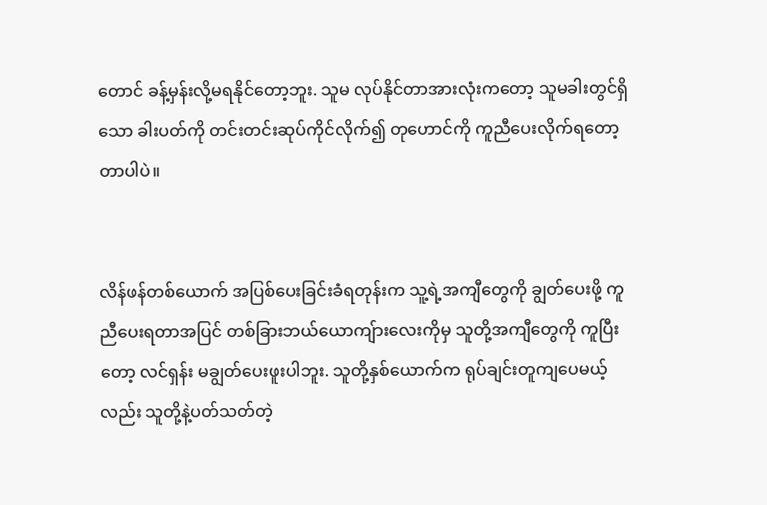တောင် ခန့်မှန်းလို့မရနိုင်တော့ဘူး. သူမ လုပ်နိုင်တာအားလုံးကတော့ သူမခါးတွင်ရှိသော ခါးပတ်ကို တင်းတင်းဆုပ်ကိုင်လိုက်၍ တုဟောင်ကို ကူညီပေးလိုက်ရတော့တာပါပဲ။


လိန်ဖန်တစ်ယောက် အပြစ်ပေးခြင်းခံရတုန်းက သူ့ရဲ့အကျီတွေကို ချွတ်ပေးဖို့ ကူညီပေးရတာအပြင် တစ်ခြားဘယ်ယောကျ်ားလေးကိုမှ သူတို့အကျီတွေကို ကူပြီးတော့ လင်ရှန်း မချွတ်ပေးဖူးပါဘူး. သူတို့နှစ်ယောက်က ရုပ်ချင်းတူကျပေမယ့်လည်း သူတို့နဲ့ပတ်သတ်တဲ့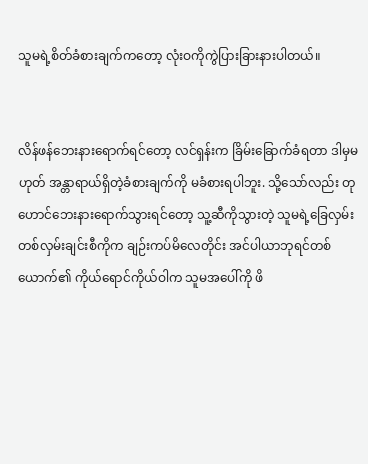သူမရဲ့စိတ်ခံစားချက်ကတော့ လုံးဝကိုကွဲပြားခြားနားပါတယ်။


လိန်ဖန်ဘေးနားရောက်ရင်တော့ လင်ရှန်းက ခြိမ်းခြောက်ခံရတာ ဒါမှမဟုတ် အန္တာရာယ်ရှိတဲ့ခံစားချက်ကို မခံစားရပါဘူး. သို့သော်လည်း တုဟောင်ဘေးနားရောက်သွားရင်တော့ သူ့ဆီကိုသွားတဲ့ သူမရဲ့ခြေလှမ်းတစ်လှမ်းချင်းစီကိုက ချဉ်းကပ်မိလေတိုင်း အင်ပါယာဘုရင်တစ်ယောက်၏ ကိုယ်ရောင်ကိုယ်ဝါက သူမအပေါ်ကို ဖိ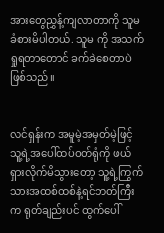အားတွေညွှန့်ကျလာတာကို သူမ ခံစားမိပါတယ်. သူမ ကို အသက်ရှုရတာတောင် ခက်ခဲစေတာပဲဖြစ်သည်။


လင်ရှန်းက အမူမဲ့အမှတ်မဲ့ဖြင့် သူ့ရဲ့အပေါ်ထပ်ဝတ်ရုံကို ဖယ်ရှားလိုက်မိသွားတော့ သူ့ရဲ့ကြွက်သားအထစ်ထစ်နဲ့ရင်ဘတ်ကြီးက ရုတ်ချည်းပင် ထွက်ပေါ်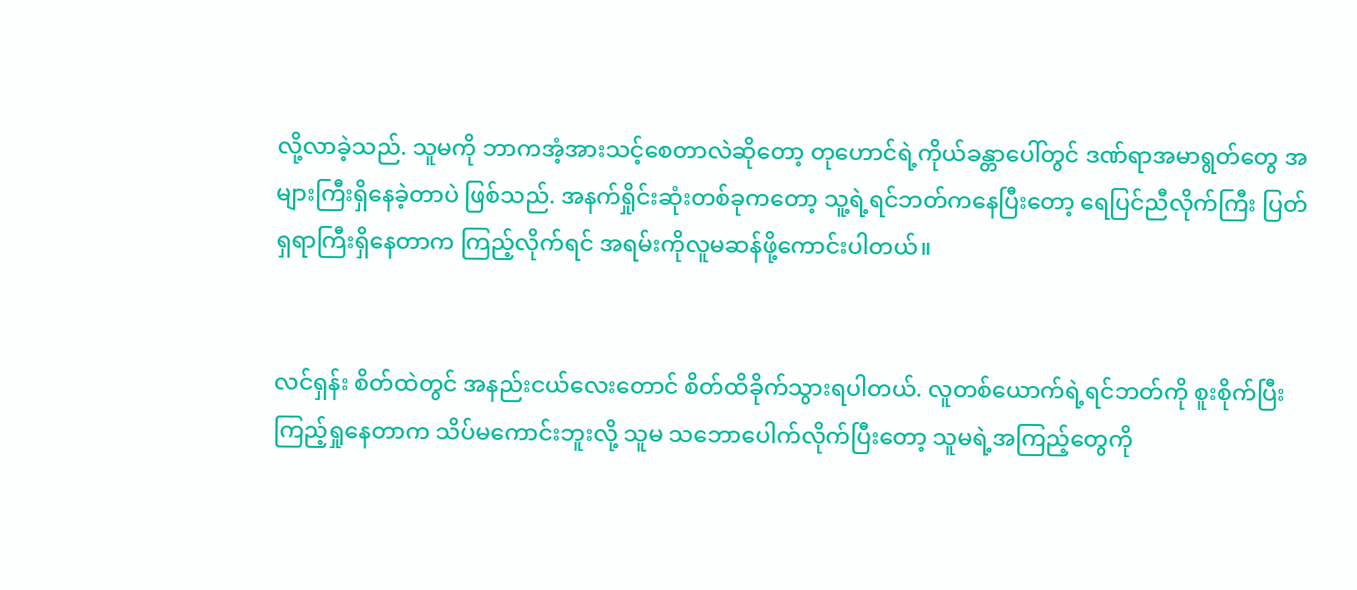လို့လာခဲ့သည်. သူမကို ဘာကအံ့အားသင့်စေတာလဲဆိုတော့ တုဟောင်ရဲ့ကိုယ်ခန္တာပေါ်တွင် ဒဏ်ရာအမာရွတ်တွေ အများကြီးရှိနေခဲ့တာပဲ ဖြစ်သည်. အနက်ရှိုင်းဆုံးတစ်ခုကတော့ သူ့ရဲ့ရင်ဘတ်ကနေပြီးတော့ ရေပြင်ညီလိုက်ကြီး ပြတ်ရှရာကြီးရှိနေတာက ကြည့်လိုက်ရင် အရမ်းကိုလူမဆန်ဖို့ကောင်းပါတယ်။


လင်ရှန်း စိတ်ထဲတွင် အနည်းငယ်လေးတောင် စိတ်ထိခိုက်သွားရပါတယ်. လူတစ်ယောက်ရဲ့ရင်ဘတ်ကို စူးစိုက်ပြီးကြည့်ရှုနေတာက သိပ်မကောင်းဘူးလို့ သူမ သဘောပေါက်လိုက်ပြီးတော့ သူမရဲ့အကြည့်တွေကို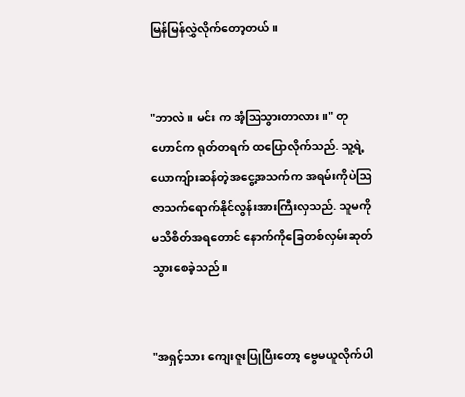မြန်မြန်လွှဲလိုက်တော့တယ်။


"ဘာလဲ။ မင်း က အံ့ဩသွားတာလား။" တုဟောင်က ရုတ်တရက် ထပြောလိုက်သည်. သူ့ရဲ့ယောကျ်ားဆန်တဲ့အငွေ့အသက်က အရမ်းကိုပဲဩဇာသက်ရောက်နိုင်လွန်းအားကြီးလှသည်. သူမကို မသိစိတ်အရတောင် နောက်ကိုခြေတစ်လှမ်းဆုတ်သွားစေခဲ့သည်။


"အရှင့်သား ကျေးဇူးပြုပြီးတော့ ဗွေမယူလိုက်ပါ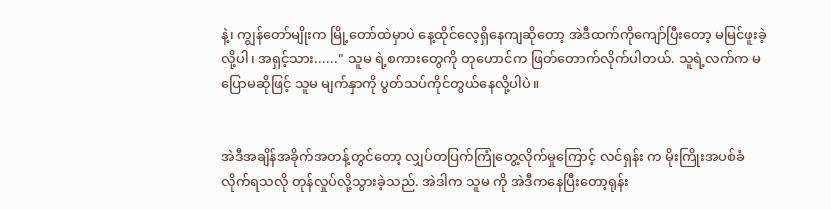နဲ့၊ ကျွန်တော်မျိုးက မြို့တော်ထဲမှာပဲ နေ့ထိုင်လေ့ရှိနေကျဆိုတော့ အဲဒီထက်ကိုကျော်ပြီးတော့ မမြင်ဖူးခဲ့လို့ပါ၊ အရှင့်သား......" သူမ ရဲ့စကားတွေကို တုဟောင်က ဖြတ်တောက်လိုက်ပါတယ်. သူရဲ့လက်က မပြောမဆိုဖြင့် သူမ မျက်နှာကို ပွတ်သပ်ကိုင်တွယ်နေလို့ပါပဲ။


အဲဒီအချိန်အခိုက်အတန့်တွင်တော့ လျှပ်တပြက်ကြုံတွေ့လိုက်မှုကြောင့် လင်ရှန်း က မိုးကြိုးအပစ်ခံလိုက်ရသလို တုန်လှုပ်လို့သွားခဲ့သည်. အဲဒါက သူမ ကို အဲဒီကနေပြီးတော့ရုန်း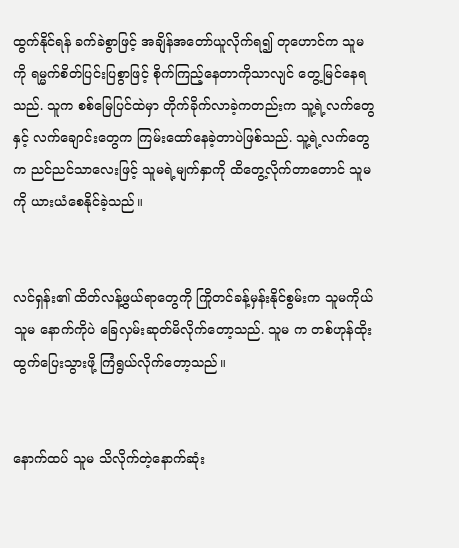ထွက်နိုင်ရန် ခက်ခဲစွာဖြင့် အချိန်အတော်ယူလိုက်ရ၍ တုဟောင်က သူမ ကို ရမ္မက်စိတ်ပြင်းပြစွာဖြင့် စိုက်ကြည့်နေတာကိုသာလျင် တွေ့မြင်နေရသည်. သူက စစ်မြေပြင်ထဲမှာ တိုက်ခိုက်လာခဲ့ကတည်းက သူ့ရဲ့လက်တွေနှင့် လက်ချောင်းတွေက ကြမ်းထော်နေခဲ့တာပဲဖြစ်သည်. သူ့ရဲ့လက်တွေက ညင်ညင်သာလေးဖြင့် သူမရဲ့မျက်နှာကို ထိတွေ့လိုက်တာတောင် သူမကို ယားယံစေနိုင်ခဲ့သည်။


လင်ရှန်း၏ ထိတ်လန့်ဖွယ်ရာတွေကို ကြိုတင်ခန့်မှန်းနိုင်စွမ်းက သူမကိုယ်သူမ နောက်ကိုပဲ ခြေလှမ်းဆုတ်မိလိုက်တော့သည်. သူမ က တစ်ဟုန်ထိုးထွက်ပြေးသွားဖို့ ကြံရွယ်လိုက်တော့သည်။


နောက်ထပ် သူမ သိလိုက်တဲ့နောက်ဆုံး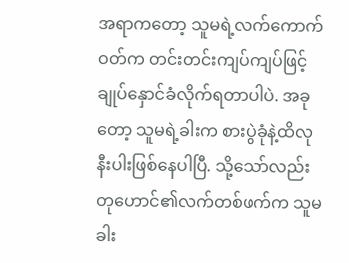အရာကတော့ သူမရဲ့လက်ကောက်ဝတ်က တင်းတင်းကျပ်ကျပ်ဖြင့် ချုပ်နှောင်ခံလိုက်ရတာပါပဲ. အခုတော့ သူမရဲ့ခါးက စားပွဲခုံနဲ့ထိလုနီးပါးဖြစ်နေပါပြီ. သို့သော်လည်း တုဟောင်၏လက်တစ်ဖက်က သူမခါး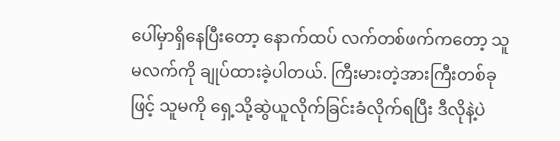ပေါ်မှာရှိနေပြီးတော့ နောက်ထပ် လက်တစ်ဖက်ကတော့ သူမလက်ကို ချုပ်ထားခဲ့ပါတယ်. ကြီးမားတဲ့အားကြီးတစ်ခုဖြင့် သူမကို ရှေ့သို့ဆွဲယူလိုက်ခြင်းခံလိုက်ရပြီး ဒီလိုနဲ့ပဲ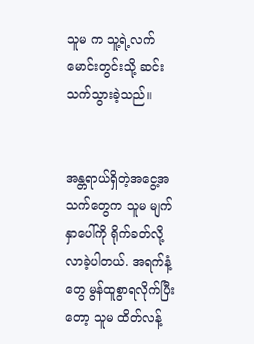သူမ က သူ့ရဲ့လက်မောင်းတွင်းသို့ ဆင်းသက်သွားခဲ့သည်။


အန္တရာယ်ရှိတဲ့အငွေ့အသက်တွေက သူမ မျက်နှာပေါ်ကို ရိုက်ခတ်လို့လာခဲ့ပါတယ်. အရက်နံ့တွေ မွန်ထူစွာရလိုက်ပြီးတော့ သူမ ထိတ်လန့်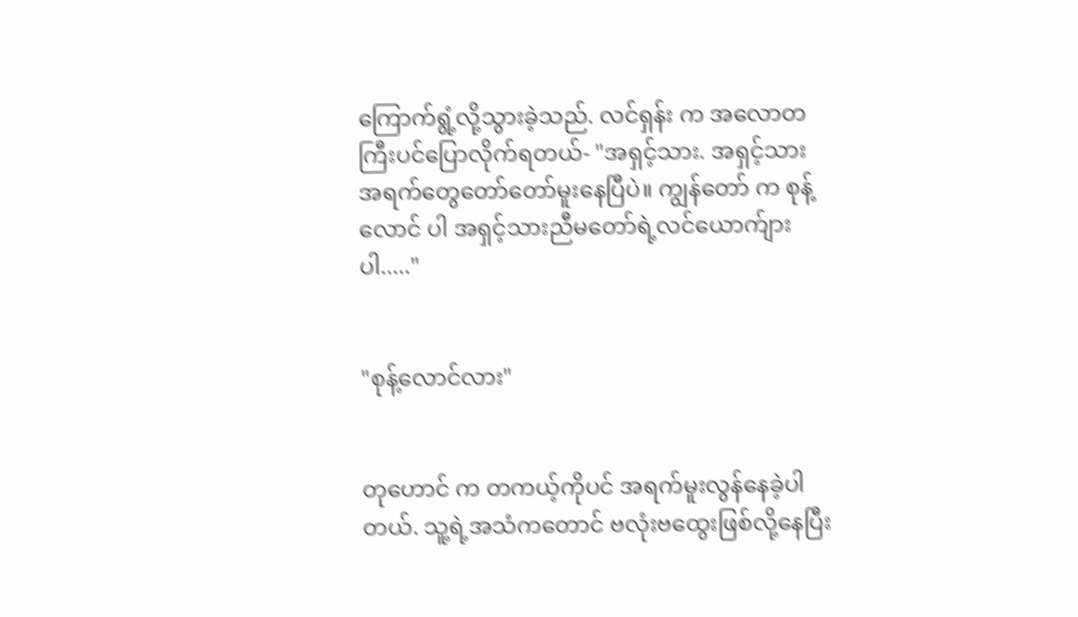ကြောက်ရွံ့လို့သွားခဲ့သည်. လင်ရှန်း က အလောတကြီးပင်ပြောလိုက်ရတယ်- "အရှင့်သား. အရှင့်သား အရက်တွေတော်တော်မူးနေပြီပဲ။ ကျွန်တော် က စုန့်လောင် ပါ အရှင့်သားညီမတော်ရဲ့လင်ယောက်ျားပါ....."


"စုန့်လောင်လား"


တုဟောင် က တကယ့်ကိုပင် အရက်မူးလွန်နေခဲ့ပါတယ်. သူ့ရဲ့အသံကတောင် ဗလုံးဗထွေးဖြစ်လို့နေပြီး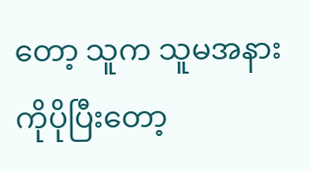တော့ သူက သူမအနားကိုပိုပြီးတော့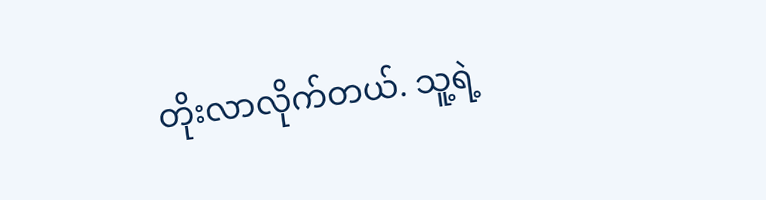တိုးလာလိုက်တယ်. သူ့ရဲ့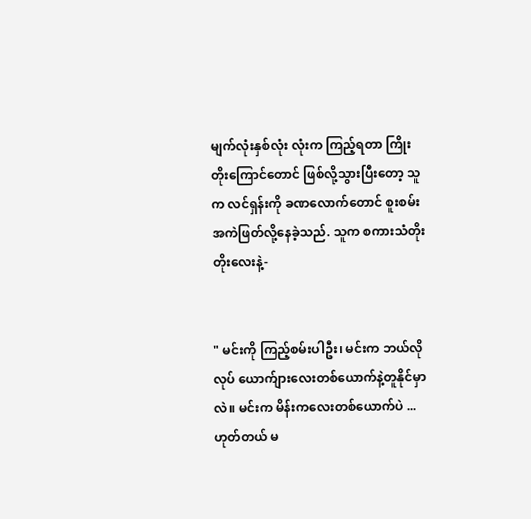မျက်လုံးနှစ်လုံး လုံးက ကြည့်ရတာ ကြိုးတိုးကြောင်တောင် ဖြစ်လို့သွားပြီးတော့ သူက လင်ရှန်းကို ခဏလောက်တောင် စူးစမ်းအကဲဖြတ်လို့နေခဲ့သည်. သူက စကားသံတိုးတိုးလေးနဲ့-


" မင်းကို ကြည့်စမ်းပါဦး၊ မင်းက ဘယ်လိုလုပ် ယောက်ျားလေးတစ်ယောက်နဲ့တူနိုင်မှာလဲ။ မင်းက မိန်းကလေးတစ်ယောက်ပဲ ... ဟုတ်တယ် မ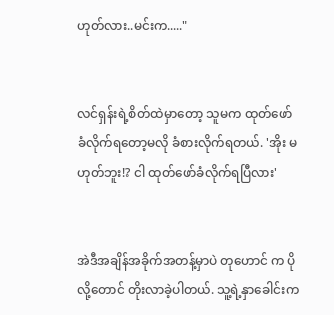ဟုတ်လား..မင်းက....."


လင်ရှန်းရဲ့စိတ်ထဲမှာတော့ သူမက ထုတ်ဖော်ခံလိုက်ရတော့မလို ခံစားလိုက်ရတယ်. 'အိုး မဟုတ်ဘူး!? ငါ ထုတ်ဖော်ခံလိုက်ရပြီလား'


အဲဒီအချိန်အခိုက်အတန့်မှာပဲ တုဟောင် က ပိုလို့တောင် တိုးလာခဲ့ပါတယ်. သူ့ရဲ့နှာခေါင်းက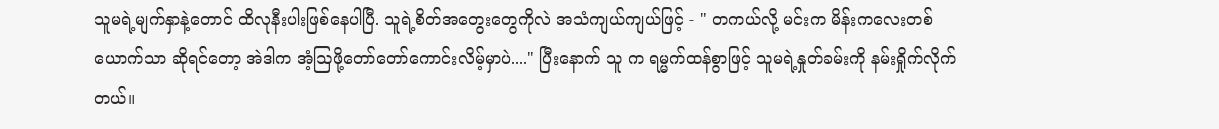သူမရဲ့မျက်နှာနဲ့တောင် ထိလုနီးပါးဖြစ်နေပါပြီ. သူရဲ့စိတ်အတွေးတွေကိုလဲ အသံကျယ်ကျယ်ဖြင့် - " တကယ်လို့ မင်းက မိန်းကလေးတစ်ယောက်သာ ဆိုရင်တော့ အဲဒါက အံ့ဩဖို့တော်တော်ကောင်းလိမ့်မှာပဲ...." ပြီးနောက် သူ က ရမ္မက်ထန်စွာဖြင့် သူမရဲ့နှုတ်ခမ်းကို နမ်းရှိုက်လိုက်တယ်။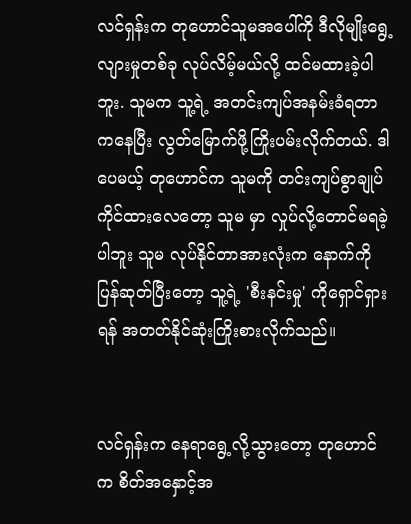လင်ရှန်းက တုဟောင်သူမအပေါ်ကို ဒီလိုမျိုးရွေ့လျားမှုတစ်ခု လုပ်လိမ့်မယ်လို့ ထင်မထားခဲ့ပါဘူး. သူမက သူ့ရဲ့ အတင်းကျပ်အနမ်းခံရတာကနေပြီး လွတ်မြောက်ဖို့ကြိုးပမ်းလိုက်တယ်. ဒါပေမယ့် တုဟောင်က သူမကို တင်းကျပ်စွာချုပ်ကိုင်ထားလေတော့ သူမ မှာ လှုပ်လို့တောင်မရခဲ့ပါဘူး သူမ လုပ်နိုင်တာအားလုံးက နောက်ကိုပြန်ဆုတ်ပြီးတော့ သူ့ရဲ့ 'စီးနင်းမှု' ကိုရှောင်ရှားရန် အတတ်နိုင်ဆုံးကြိုးစားလိုက်သည်။


လင်ရှန်းက နေရာရွေ့လို့သွားတော့ တုဟောင်က စိတ်အနှောင့်အ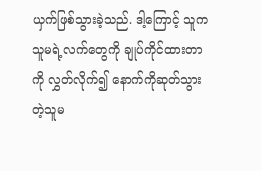ယှက်ဖြစ်သွားခဲ့သည်. ဒါ့ကြောင့် သူက သူမရဲ့လက်တွေကို ချုပ်ကိုင်ထားတာကို လွှတ်လိုက်၍ နောက်ကိုဆုတ်သွားတဲ့သူမ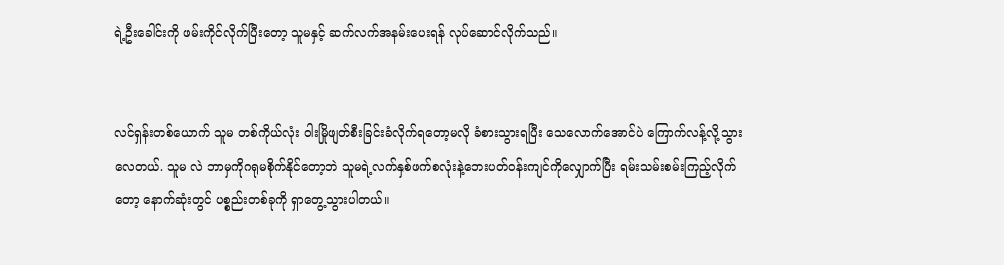ရဲ့ဦးခေါင်းကို ဖမ်းကိုင်လိုက်ပြီးတော့ သူမနှင့် ဆက်လက်အနမ်းပေးရန် လုပ်ဆောင်လိုက်သည်။


လင်ရှန်းတစ်ယောက် သူမ တစ်ကိုယ်လုံး ဝါးမြိုဖျတ်စီးခြင်းခံလိုက်ရတော့မလို ခံစားသွားရပြီး သေလောက်အောင်ပဲ ကြောက်လန့်လို့သွားလေတယ်. သူမ လဲ ဘာမှကိုဂရုမစိုက်နိုင်တော့ဘဲ သူမရဲ့လက်နှစ်ဖက်စလုံးနဲ့ဘေးပတ်ဝန်းကျင်ကိုလျှောက်ပြီး ရမ်းသမ်းစမ်းကြည့်လိုက်တော့ နောက်ဆုံးတွင် ပစ္စည်းတစ်ခုကို ရှာတွေ့သွားပါတယ်။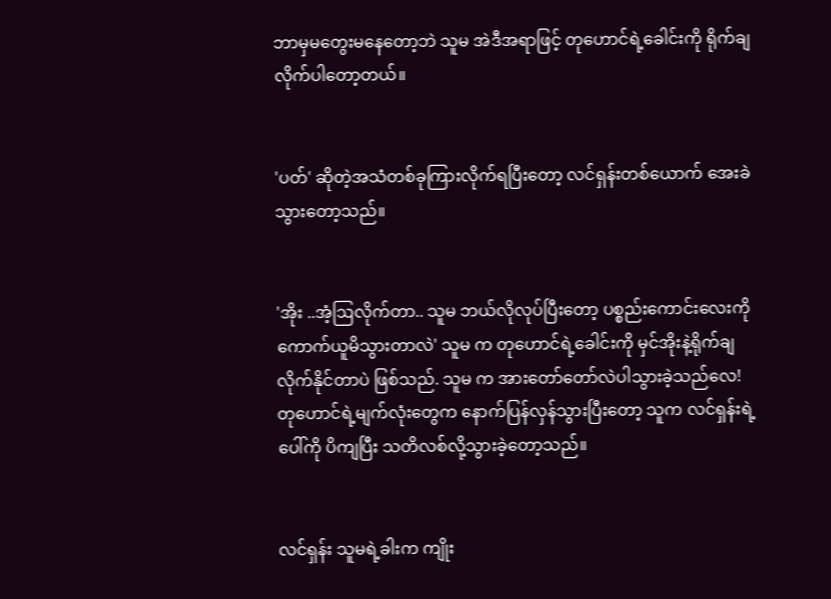ဘာမှမတွေးမနေတော့ဘဲ သူမ အဲဒီအရာဖြင့် တုဟောင်ရဲ့ခေါင်းကို ရိုက်ချလိုက်ပါတော့တယ်။


'ပတ်' ဆိုတဲ့အသံတစ်ခုကြားလိုက်ရပြီးတော့ လင်ရှန်းတစ်ယောက် အေးခဲသွားတော့သည်။


'အိုး ..အံ့ဩလိုက်တာ.. သူမ ဘယ်လိုလုပ်ပြီးတော့ ပစ္စည်းကောင်းလေးကို ကောက်ယူမိသွားတာလဲ' သူမ က တုဟောင်ရဲ့ခေါင်းကို မှင်အိုးနဲ့ရိုက်ချလိုက်နိုင်တာပဲ ဖြစ်သည်. သူမ က အားတော်တော်လဲပါသွားခဲ့သည်လေ! တုဟောင်ရဲ့မျက်လုံးတွေက နောက်ပြန်လှန်သွားပြီးတော့ သူက လင်ရှန်းရဲ့ပေါ်ကို ပိကျပြီး သတိလစ်လို့သွားခဲ့တော့သည်။


လင်ရှန်း သူမရဲ့ခါးက ကျိုး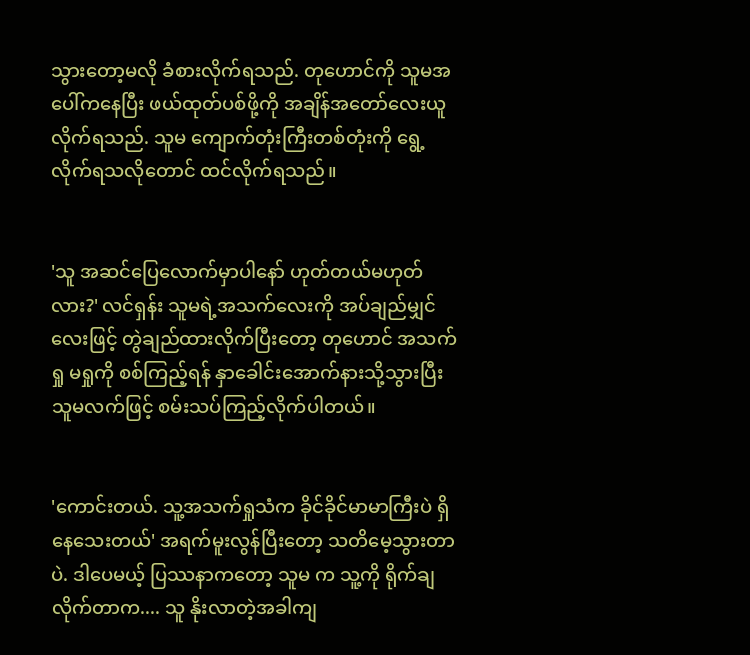သွားတော့မလို ခံစားလိုက်ရသည်. တုဟောင်ကို သူမအပေါ်ကနေပြီး ဖယ်ထုတ်ပစ်ဖို့ကို အချိန်အတော်လေးယူလိုက်ရသည်. သူမ ကျောက်တုံးကြီးတစ်တုံးကို ရွေ့လိုက်ရသလိုတောင် ထင်လိုက်ရသည်။


'သူ အဆင်ပြေလောက်မှာပါနော် ဟုတ်တယ်မဟုတ်လား?' လင်ရှန်း သူမရဲ့အသက်လေးကို အပ်ချည်မျှင်လေးဖြင့် တွဲချည်ထားလိုက်ပြီးတော့ တုဟောင် အသက်ရှု မရှုကို စစ်ကြည့်ရန် နှာခေါင်းအောက်နားသို့သွားပြီး သူမလက်ဖြင့် စမ်းသပ်ကြည့်လိုက်ပါတယ်။


'ကောင်းတယ်. သူ့အသက်ရှုသံက ခိုင်ခိုင်မာမာကြီးပဲ ရှိနေသေးတယ်' အရက်မူးလွန်ပြီးတော့ သတိမေ့သွားတာပဲ. ဒါပေမယ့် ပြဿနာကတော့ သူမ က သူ့ကို ရိုက်ချလိုက်တာက.... သူ နိုးလာတဲ့အခါကျ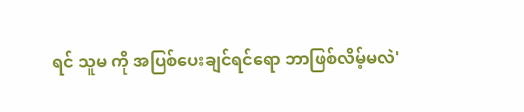ရင် သူမ ကို အပြစ်ပေးချင်ရင်ရော ဘာဖြစ်လိမ့်မလဲ'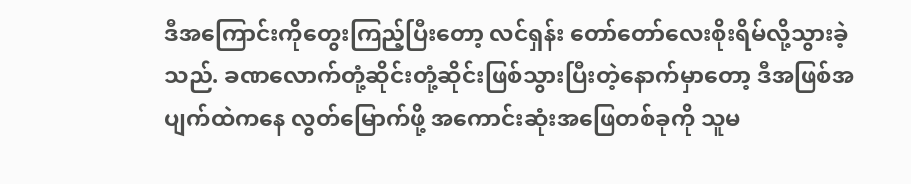ဒီအကြောင်းကိုတွေးကြည့်ပြီးတော့ လင်ရှန်း တော်တော်လေးစိုးရိမ်လို့သွားခဲ့သည်. ခဏလောက်တုံ့ဆိုင်းတုံ့ဆိုင်းဖြစ်သွားပြီးတဲ့နောက်မှာတော့ ဒီအဖြစ်အပျက်ထဲကနေ လွတ်မြောက်ဖို့ အကောင်းဆုံးအဖြေတစ်ခုကို သူမ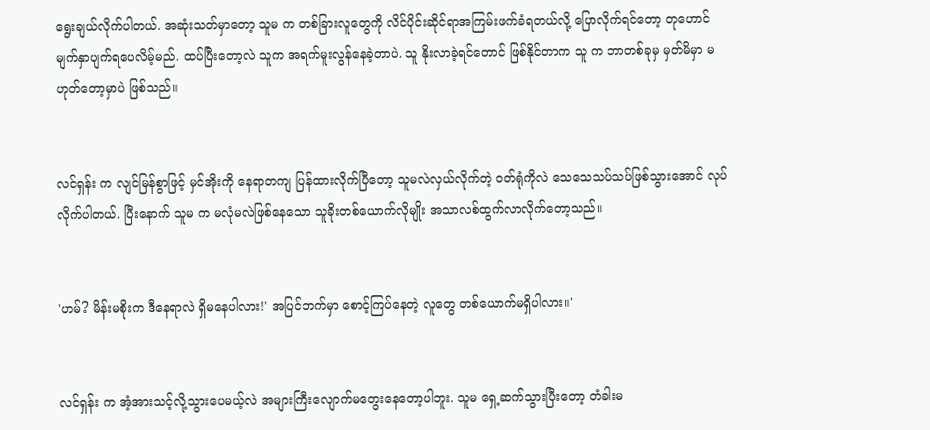ရွေးချယ်လိုက်ပါတယ်. အဆုံးသတ်မှာတော့ သူမ က တစ်ခြားလူတွေကို လိင်ပိုင်းဆိုင်ရာအကြမ်းဖက်ခံရတယ်လို့ ပြောလိုက်ရင်တော့ တုဟောင် မျက်နှာပျက်ရပေလိမ့်မည်. ထပ်ပြီးတော့လဲ သူက အရက်မူးလွန်နေခဲ့တာပဲ. သူ နိုးလာခဲ့ရင်တောင် ဖြစ်နိုင်တာက သူ က ဘာတစ်ခုမှ မှတ်မိမှာ မဟုတ်တော့မှာပဲ ဖြစ်သည်။


လင်ရှန်း က လျင်မြန်စွာဖြင့် မှင်အိုးကို နေရာတကျ ပြန်ထားလိုက်ပြီတော့ သူမလဲလှယ်လိုက်တဲ့ ဝတ်ရုံကိုလဲ ‌သေသေသပ်သပ်ဖြစ်သွားအောင် လုပ်လိုက်ပါတယ်. ပြီးနောက် သူမ က မလုံမလဲဖြစ်နေသော သူခိုးတစ်ယောက်လိုမျိုး အသာလစ်ထွက်လာလိုက်တော့သည်။


'ဟမ်? မိန်းမစိုးက ဒီနေရာလဲ ရှိမနေပါလား!' အပြင်ဘက်မှာ စောင့်ကြပ်နေတဲ့ လူတွေ တစ်ယောက်မရှိပါလား။'


လင်ရှန်း က အံ့အားသင့်လို့သွားပေမယ့်လဲ အများကြီးလျောက်မတွေးနေတော့ပါဘူး. သူမ ရှေ့ဆက်သွားပြီးတော့ တံခါးမ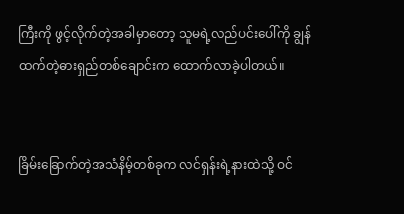ကြီးကို ဖွင့်လိုက်တဲ့အခါမှာတော့ သူမရဲ့လည်ပင်းပေါ်ကို ချွန်ထက်တဲ့ဓားရှည်တစ်ချောင်းက ထောက်လာခဲ့ပါတယ်။


ခြိမ်းခြောက်တဲ့အသံနိမ့်တစ်ခုက လင်ရှန်းရဲ့နားထဲသို့ ဝင်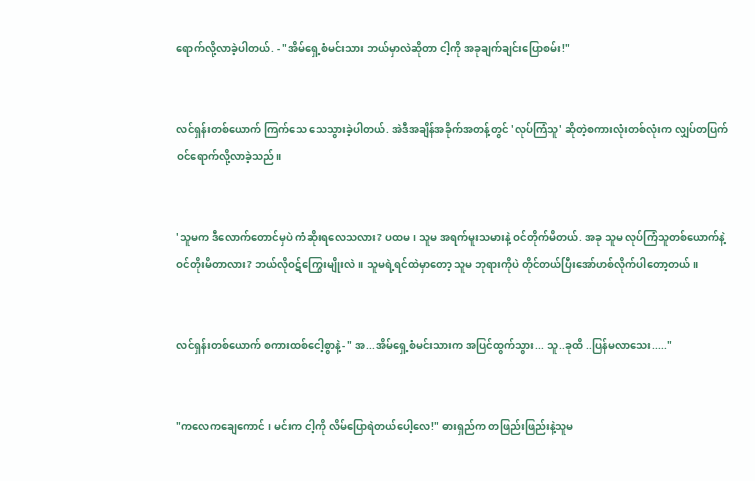ရောက်လို့လာခဲ့ပါတယ်. - "အိမ်ရှေ့စံမင်းသား ဘယ်မှာလဲဆိုတာ ငါ့ကို အခုချက်ချင်းပြောစမ်း!"


လင်ရှန်းတစ်ယောက် ကြက်သေ သေသွားခဲ့ပါတယ်. အဲဒီအချိန်အခိုက်အတန့်တွင် 'လုပ်ကြံသူ' ဆိုတဲ့စကားလုံးတစ်လုံးက လျှပ်တပြက် ဝင်ရောက်လို့လာခဲ့သည်။


'သူမက ဒီလောက်တောင်မှပဲ ကံဆိုးရလေသလား? ပထမ၊ သူမ အရက်မူးသမားနဲ့ ဝင်တိုက်မိတယ်. အခု သူမ လုပ်ကြံသူတစ်ယောက်နဲ့ ဝင်တိုးမိတာလား? ဘယ်လိုဝဋ်ကြွေးမျိုးလဲ။ သူမရဲ့ရင်ထဲမှာတော့ သူမ ဘုရားကိုပဲ တိုင်တယ်ပြီးအော်ဟစ်လိုက်ပါတော့တယ်။


လင်ရှန်းတစ်ယောက် စကားထစ်ငေါ့စွာနဲ့- " အ...အိမ်ရှေ့စံမင်းသားက အပြင်ထွက်သွား... သူ..ခုထိ ..ပြန်မလာသေး....."


"ကလေကချေကောင် ၊ မင်းက ငါ့ကို လိမ်ပြောရဲတယ်ပေါ့လေ!" ဓားရှည်က တဖြည်းဖြည်းနဲ့သူမ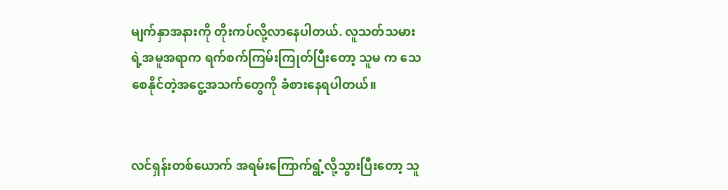မျက်နှာအနားကို တိုးကပ်လို့လာနေပါတယ်. လူသတ်သမားရဲ့အမူအရာက ရက်စက်ကြမ်းကြုတ်ပြီးတော့ သူမ က သေစေနိုင်တဲ့အငွေ့အသက်တွေကို ခံစားနေရပါတယ်။


လင်ရှန်းတစ်ယောက် အရမ်းကြောက်ရွံ့လို့သွားပြီးတော့ သူ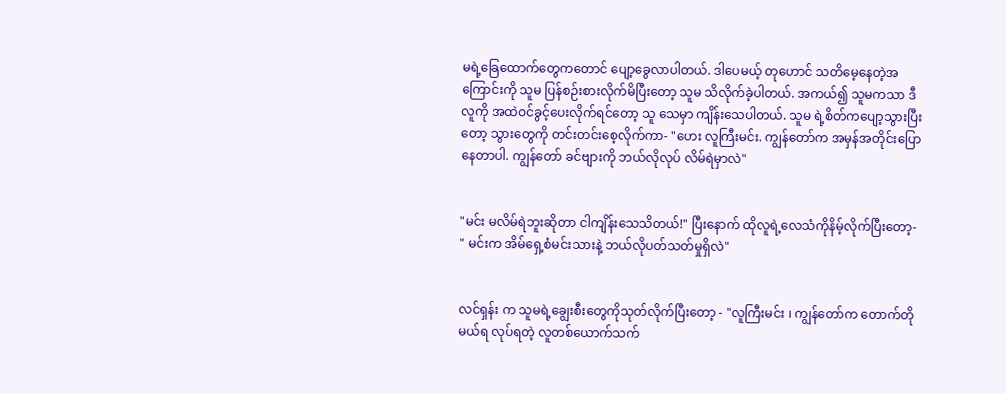မရဲ့ခြေထောက်တွေကတောင် ပျော့ခွေလာပါတယ်. ဒါပေမယ့် တုဟောင် သတိမေ့နေတဲ့အကြောင်းကို သူမ ပြန်စဉ်းစားလိုက်မိပြီးတော့ သူမ သိလိုက်ခဲ့ပါတယ်. အကယ်၍ သူမကသာ ဒီလူကို အထဲဝင်ခွင့်ပေးလိုက်ရင်တော့ သူ သေမှာ ကျိန်းသေပါတယ်. သူမ ရဲ့စိတ်ကပျော့သွားပြီးတော့ သွားတွေကို တင်းတင်းစေ့လိုက်ကာ- "ဟေး လူကြီးမင်း. ကျွန်တော်က အမှန်အတိုင်းပြောနေတာပါ. ကျွန်တော် ခင်ဗျားကို ဘယ်လိုလုပ် လိမ်ရဲမှာလဲ"


"မင်း မလိမ်ရဲဘူးဆိုတာ ငါကျိန်းသေသိတယ်!" ပြီးနောက် ထိုလူရဲ့လေသံကိုနိမ့်လိုက်ပြီးတော့- " မင်းက အိမ်ရှေ့စံမင်းသားနဲ့ ဘယ်လိုပတ်သတ်မှုရှိလဲ"


လင်ရှန်း က သူမရဲ့ချွေးစီးတွေကိုသုတ်လိုက်ပြီးတော့ - "လူကြီးမင်း ၊ ကျွန်တော်က တောက်တိုမယ်ရ လုပ်ရတဲ့ လူတစ်ယောက်သက်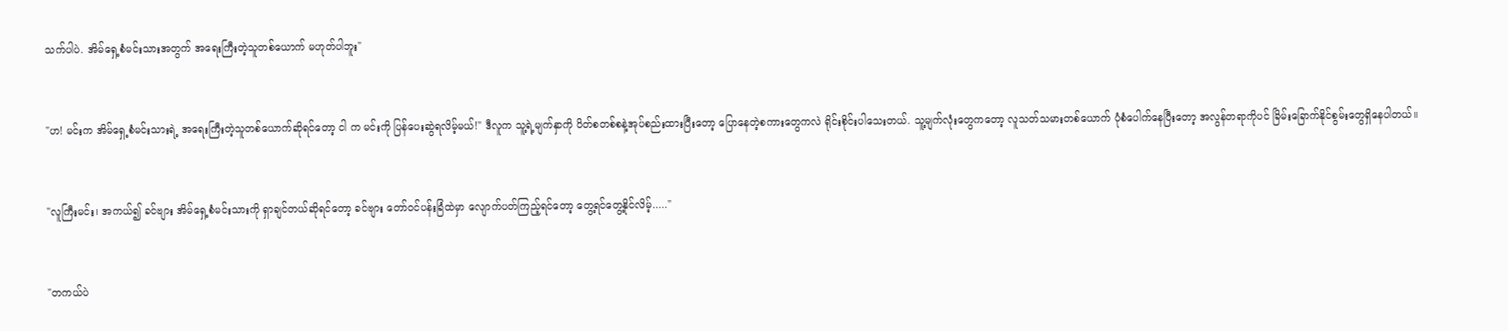သက်ပါပဲ. အိမ်ရှေ့စံမင်းသားအတွက် အရေးကြီးတဲ့သူတစ်ယောက် မဟုတ်ပါဘူး"


"ဟ! မင်းက အိမ်ရှေ့စံမင်းသားရဲ့ အရေးကြီးတဲ့သူတစ်ယောက်ဆိုရင်တော့ ငါ က မင်းကို ပြန်ပေးဆွဲရလိမ့်မယ်!" ဒီလူက သူ့ရဲ့မျက်နှာကို ပိတ်စတစ်စနဲ့အုပ်စည်းထားပြီးတော့ ပြောနေတဲ့စကားတွေကလဲ ရိုင်းစိုင်းပါသေးတယ်. သူ့မျက်လုံးတွေကတော့ လူသတ်သမားတစ်ယောက် ပုံစံပေါက်နေပြီးတော့ အလွန်တရာကိုပင် ခြိမ်းခြောက်နိုင်စွမ်းတွေရှိနေပါတယ်။


"လူကြီးမင်း၊ အကယ်၍ ခင်ဗျား အိမ်ရှေ့စံမင်းသားကို ရှာချင်တယ်ဆိုရင်တော့ ခင်ဗျား တော်ဝင်ပန်းခြံထဲမှာ လျောက်ပတ်ကြည့်ရင်တော့ တွေ့ရင်တွေ့နိုင်လိမ့်....."


"တကယ်ပဲ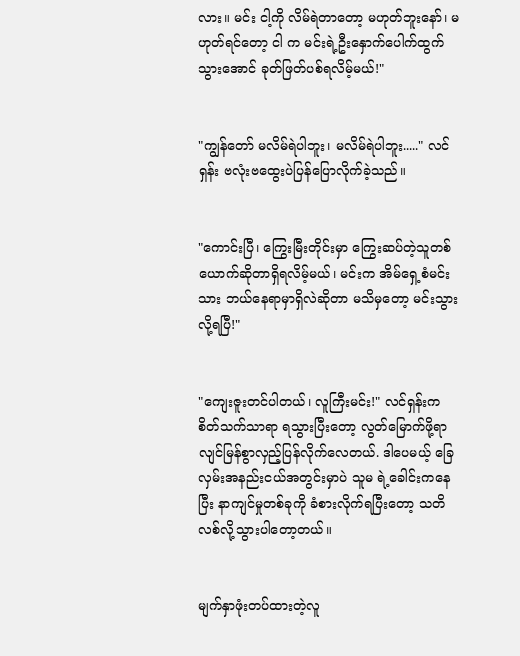လား။ မင်း ငါ့ကို လိမ်ရဲတာတော့ မဟုတ်ဘူးနော်၊ မဟုတ်ရင်တော့ ငါ က မင်းရဲ့ဦးနှောက်ပေါက်ထွက်သွားအောင် ခုတ်ဖြတ်ပစ်ရလိမ့်မယ်!"


"ကျွန်တော် မလိမ်ရဲပါဘူး၊ မလိမ်ရဲပါဘူး....." လင်ရှန်း ဗလုံးဗထွေးပဲပြန်ပြောလိုက်ခဲ့သည်။


"ကောင်းပြီ၊ ကြွေးမြီးတိုင်းမှာ ကြွေးဆပ်တဲ့သူတစ်ယောက်ဆိုတာရှိရလိမ့်မယ်၊ မင်းက အိမ်ရှေ့စံမင်းသား ဘယ်နေရာမှာရှိလဲဆိုတာ မသိမှတော့ မင်းသွားလို့ရပြီ!"


"ကျေးဇူးတင်ပါတယ်၊ လူကြီးမင်း!" လင်ရှန်းက စိတ်သက်သာရာ ရသွားပြီးတော့ လွတ်မြောက်ဖို့ရာ လျင်မြန်စွာလှည့်ပြန်လိုက်လေတယ်. ဒါပေမယ့် ခြေလှမ်းအနည်းငယ်အတွင်းမှာပဲ သူမ ရဲ့ခေါင်းကနေပြီး နာကျင်မှုတစ်ခုကို ခံစားလိုက်ရပြီးတော့ သတိလစ်လို့သွားပါတော့တယ်။


မျက်နှာဖုံးတပ်ထားတဲ့လူ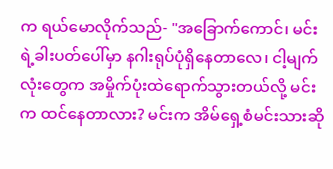က ရယ်မောလိုက်သည်- "အခြောက်ကောင်၊ မင်းရဲ့ခါးပတ်ပေါ်မှာ နဂါးရုပ်ပုံရှိနေတာလေ၊ ငါ့မျက်လုံးတွေက အမှိုက်ပုံးထဲရောက်သွားတယ်လို့ မင်းက ထင်နေတာလား? မင်းက အိမ်ရှေ့စံမင်းသားဆို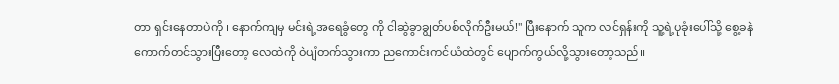တာ ရှင်းနေတာပဲကို ၊ နောက်ကျမှ မင်းရဲ့အရေခွံတွေ ကို ငါဆွဲခွာချွတ်ပစ်လိုက်ဦးမယ်!" ပြီးနောက် သူက လင်ရှန်းကို သူ့ရဲ့ပုခုံးပေါ်သို့ စွေ့ခနဲကောက်တင်သွားပြီးတော့ လေထဲကို ဝဲပျံတက်သွားကာ ညကောင်းကင်ယံထဲတွင် ပျောက်ကွယ်လို့သွားတော့သည်။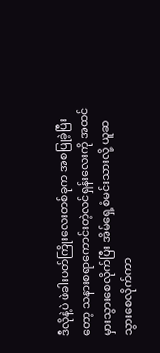ဒီလိုနဲ့ပဲ ဖဲခါးပတ်ကြိုးလေးတစ်ခုက အစပြုခဲ့ပြီးတော့ သနားစရာကောင်းတဲ့လင်ရှန်းလေးကို အထင်မှားသွားစေလိုက်ပြီး အိမ်ရှေ့စံမင်းသားလို့ ယူဆသွားစေလိုက်ကာ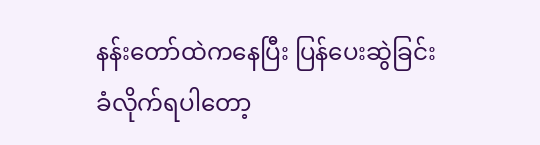နန်းတော်ထဲကနေပြီး ပြန်ပေးဆွဲခြင်း ခံလိုက်ရပါတော့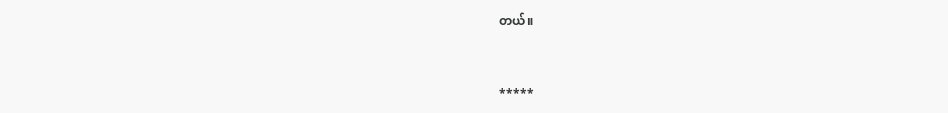တယ်။


*****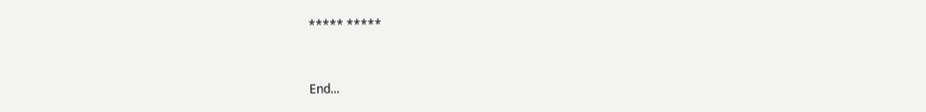***** *****


End...